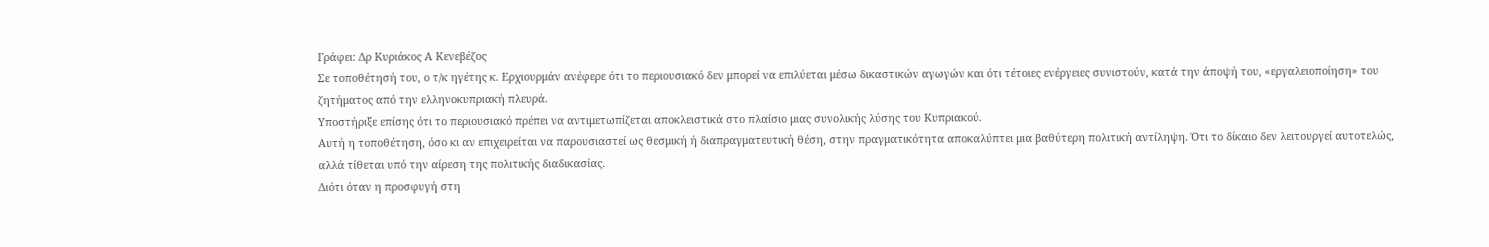Γράφει: Δρ Κυριάκος Α Κενεβέζος
Σε τοποθέτησή του, ο τ/κ ηγέτης κ. Ερχιουρμάν ανέφερε ότι το περιουσιακό δεν μπορεί να επιλύεται μέσω δικαστικών αγωγών και ότι τέτοιες ενέργειες συνιστούν, κατά την άποψή του, «εργαλειοποίηση» του ζητήματος από την ελληνοκυπριακή πλευρά.
Υποστήριξε επίσης ότι το περιουσιακό πρέπει να αντιμετωπίζεται αποκλειστικά στο πλαίσιο μιας συνολικής λύσης του Κυπριακού.
Αυτή η τοποθέτηση, όσο κι αν επιχειρείται να παρουσιαστεί ως θεσμική ή διαπραγματευτική θέση, στην πραγματικότητα αποκαλύπτει μια βαθύτερη πολιτική αντίληψη. Ότι το δίκαιο δεν λειτουργεί αυτοτελώς, αλλά τίθεται υπό την αίρεση της πολιτικής διαδικασίας.
Διότι όταν η προσφυγή στη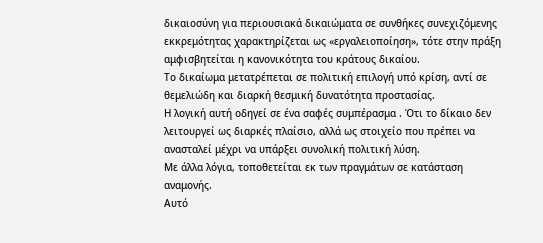δικαιοσύνη για περιουσιακά δικαιώματα σε συνθήκες συνεχιζόμενης εκκρεμότητας χαρακτηρίζεται ως «εργαλειοποίηση», τότε στην πράξη αμφισβητείται η κανονικότητα του κράτους δικαίου.
Το δικαίωμα μετατρέπεται σε πολιτική επιλογή υπό κρίση, αντί σε θεμελιώδη και διαρκή θεσμική δυνατότητα προστασίας.
Η λογική αυτή οδηγεί σε ένα σαφές συμπέρασμα . Ότι το δίκαιο δεν λειτουργεί ως διαρκές πλαίσιο, αλλά ως στοιχείο που πρέπει να ανασταλεί μέχρι να υπάρξει συνολική πολιτική λύση.
Με άλλα λόγια, τοποθετείται εκ των πραγμάτων σε κατάσταση αναμονής.
Αυτό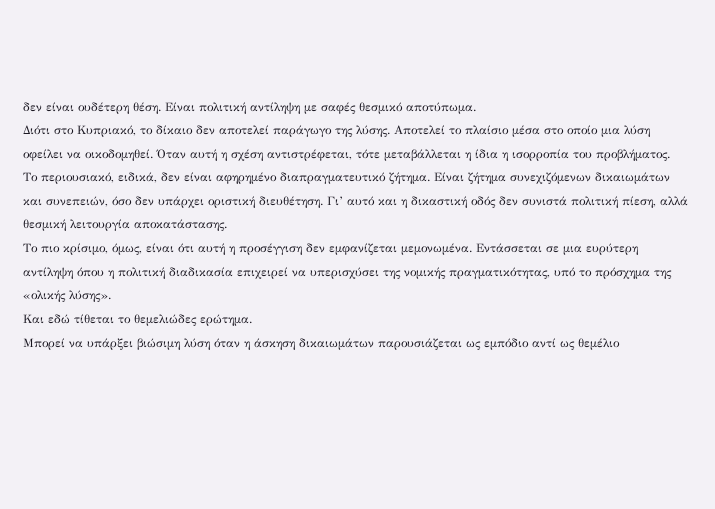δεν είναι ουδέτερη θέση. Είναι πολιτική αντίληψη με σαφές θεσμικό αποτύπωμα.
Διότι στο Κυπριακό, το δίκαιο δεν αποτελεί παράγωγο της λύσης. Αποτελεί το πλαίσιο μέσα στο οποίο μια λύση οφείλει να οικοδομηθεί. Όταν αυτή η σχέση αντιστρέφεται, τότε μεταβάλλεται η ίδια η ισορροπία του προβλήματος.
Το περιουσιακό, ειδικά, δεν είναι αφηρημένο διαπραγματευτικό ζήτημα. Είναι ζήτημα συνεχιζόμενων δικαιωμάτων και συνεπειών, όσο δεν υπάρχει οριστική διευθέτηση. Γι’ αυτό και η δικαστική οδός δεν συνιστά πολιτική πίεση, αλλά θεσμική λειτουργία αποκατάστασης.
Το πιο κρίσιμο, όμως, είναι ότι αυτή η προσέγγιση δεν εμφανίζεται μεμονωμένα. Εντάσσεται σε μια ευρύτερη αντίληψη όπου η πολιτική διαδικασία επιχειρεί να υπερισχύσει της νομικής πραγματικότητας, υπό το πρόσχημα της «ολικής λύσης».
Και εδώ τίθεται το θεμελιώδες ερώτημα.
Μπορεί να υπάρξει βιώσιμη λύση όταν η άσκηση δικαιωμάτων παρουσιάζεται ως εμπόδιο αντί ως θεμέλιο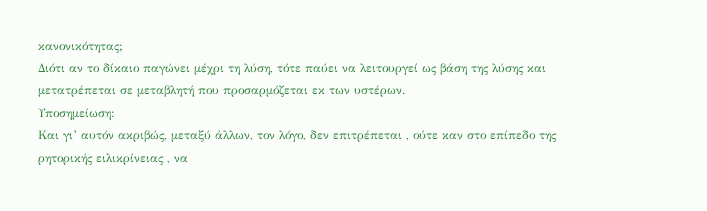κανονικότητας;
Διότι αν το δίκαιο παγώνει μέχρι τη λύση, τότε παύει να λειτουργεί ως βάση της λύσης και μετατρέπεται σε μεταβλητή που προσαρμόζεται εκ των υστέρων.
Υποσημείωση:
Και γι’ αυτόν ακριβώς, μεταξύ άλλων, τον λόγο, δεν επιτρέπεται , ούτε καν στο επίπεδο της ρητορικής ειλικρίνειας , να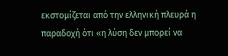εκστομίζεται από την ελληνική πλευρά η παραδοχή ότι «η λύση δεν μπορεί να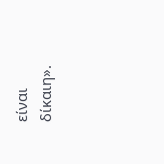είναι δίκαιη».